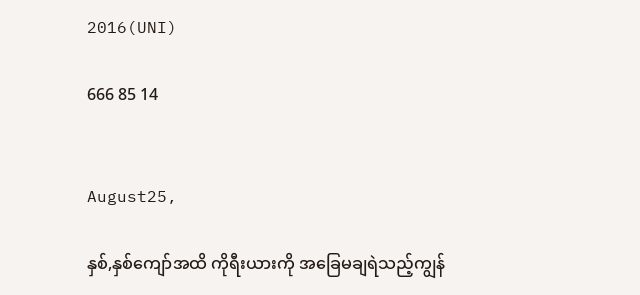2016(UNI)

666 85 14


August25,

နှစ်,နှစ်ကျော်အထိ ကိုရီးယားကို အခြေမချရဲသည့်ကျွန်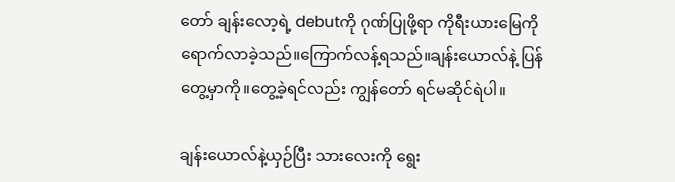တော် ချန်းလော့ရဲ့ debutကို ဂုဏ်ပြုဖို့ရာ ကိုရီးယားမြေကို ရောက်လာခဲ့သည်။ကြောက်လန့်ရသည်။ချန်းယောလ်နဲ့ ပြန်တွေ့မှာကို။တွေ့ခဲ့ရင်လည်း ကျွန်တော် ရင်မဆိုင်ရဲပါ။

ချန်းယောလ်နဲ့ယှဉ်ပြီး သားလေးကို ရွေး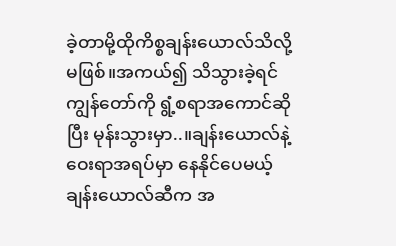ခဲ့တာမို့ထိုကိစ္စချန်းယောလ်သိလို့ မဖြစ်။အကယ်၍ သိသွားခဲ့ရင် ကျွန်တော်ကို ရွံ့စရာအကောင်ဆိုပြီး မုန်းသွားမှာ..။ချန်းယောလ်နဲ့ဝေးရာအရပ်မှာ နေနိုင်ပေမယ့် ချန်းယောလ်ဆီက အ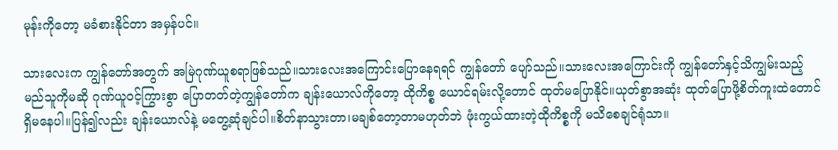မုန်းကိုတော့ မခံစားနိုင်တာ အမှန်ပင်။

သားလေးက ကျွန်တော်အတွက် အမြဲဂုဏ်ယူစရာဖြစ်သည်။သားလေးအကြောင်းပြောနေရရင် ကျွန်တော် ပျော်‌သည်။သားလေးအကြောင်းကို ကျွန်တော်နှင့်သိကျွမ်းသည့်မည်သူကိုမဆို ဂုဏ်ယူဝင့်ကြွားစွာ ပြောတတ်တဲ့ကျွန်တော်က ချန်းယောလ်ကိုတော့ ထိုကိစ္စ ယောင်ရမ်းလို့တောင် ထုတ်မပြောနိုင်။ယုတ်စွာအဆုံး ထုတ်ပြောဖို့စိတ်ကူးထဲတောင် ရှိမနေပါ။ပြန်၍လည်း ချန်းယောလ်နဲ့ မတွေ့ဆုံချင်ပါ။စိတ်နာသွားတာ၊မချစ်တော့တာမဟုတ်ဘဲ ဖုံးကွယ်ထားတဲ့ထိုကိစ္စကို မသိစေချင်ရုံသာ။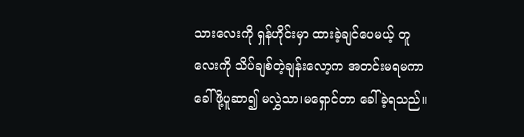သားလေးကို ရှန်ဟိုင်းမှာ ထားခဲ့ချင်ပေမယ့် တူလေးကို သိပ်ချစ်တဲ့ချန်းလော့က အတင်းမရမကာ ခေါ်ဖို့ပူဆာ၍ မလွှဲသာ၊‌မရှောင်တာ ခေါ်ခဲ့ရသည်။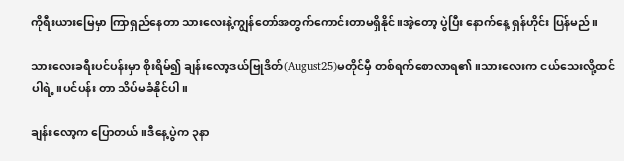ကိုရီးယားမြေမှာ ကြာရှည်နေတာ သားလေးနဲ့ကျွန်တော်အတွက်‌ကောင်းတာမရှိနိုင်။အဲ့တော့ ပွဲပြီး နောက်နေ့ ရှန်ဟိုင်း ပြန်မည်။

သား‌လေးခရီးပင်ပန်းမှာ စိုးရိမ်၍ ချန်းလော့ဒယ်ဗြုဒိတ်(August25)မတိုင်မှီ တစ်ရက်စောလာရ၏။သားလေးက ငယ်သေးလို့ထင်ပါရဲ့။ပင်ပန်း တာ သိပ်မခံနိုင်ပါ။

ချန်းလော့က ပြောတယ်။ဒီ‌နေ့ပွဲက ၃နာ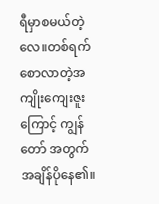ရီမှာစမယ်တဲ့လေ။တစ်ရက်စောလာတဲ့အကျိုးကျေးဇူးကြောင့် ကျွန်တော် အတွက်အချိန်ပိုနေ၏။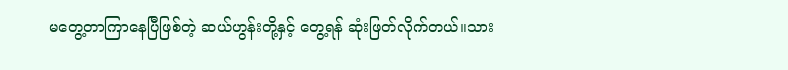မတွေ့တာကြာနေပြီဖြစ်တဲ့ ဆယ်ဟွန်းတို့နှင့် တွေ့ရန် ဆုံးဖြတ်လိုက်တယ်။သား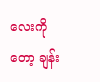လေးကိုတော့ ချန်း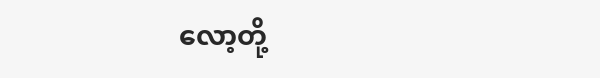လော့တို့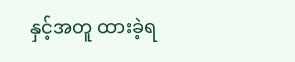နှင့်အတူ ထားခဲ့ရ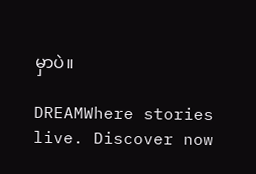မှာပဲ။

DREAMWhere stories live. Discover now